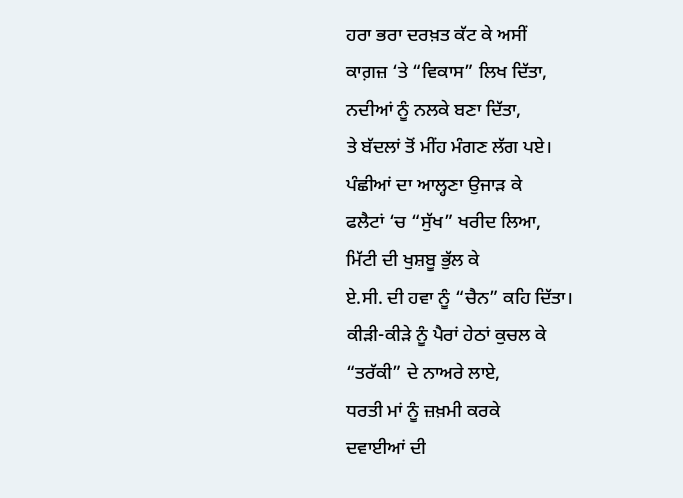ਹਰਾ ਭਰਾ ਦਰਖ਼ਤ ਕੱਟ ਕੇ ਅਸੀਂ
ਕਾਗ਼ਜ਼ ‘ਤੇ “ਵਿਕਾਸ” ਲਿਖ ਦਿੱਤਾ,
ਨਦੀਆਂ ਨੂੰ ਨਲਕੇ ਬਣਾ ਦਿੱਤਾ,
ਤੇ ਬੱਦਲਾਂ ਤੋਂ ਮੀਂਹ ਮੰਗਣ ਲੱਗ ਪਏ।
ਪੰਛੀਆਂ ਦਾ ਆਲ੍ਹਣਾ ਉਜਾੜ ਕੇ
ਫਲੈਟਾਂ ‘ਚ “ਸੁੱਖ” ਖਰੀਦ ਲਿਆ,
ਮਿੱਟੀ ਦੀ ਖੁਸ਼ਬੂ ਭੁੱਲ ਕੇ
ਏ.ਸੀ. ਦੀ ਹਵਾ ਨੂੰ “ਚੈਨ” ਕਹਿ ਦਿੱਤਾ।
ਕੀੜੀ-ਕੀੜੇ ਨੂੰ ਪੈਰਾਂ ਹੇਠਾਂ ਕੁਚਲ ਕੇ
“ਤਰੱਕੀ” ਦੇ ਨਾਅਰੇ ਲਾਏ,
ਧਰਤੀ ਮਾਂ ਨੂੰ ਜ਼ਖ਼ਮੀ ਕਰਕੇ
ਦਵਾਈਆਂ ਦੀ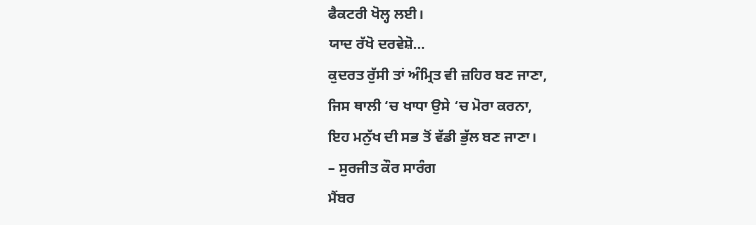ਫੈਕਟਰੀ ਖੋਲ੍ਹ ਲਈ।
ਯਾਦ ਰੱਖੋ ਦਰਵੇਸ਼ੋ…
ਕੁਦਰਤ ਰੁੱਸੀ ਤਾਂ ਅੰਮ੍ਰਿਤ ਵੀ ਜ਼ਹਿਰ ਬਣ ਜਾਣਾ,
ਜਿਸ ਥਾਲੀ ‘ਚ ਖਾਧਾ ਉਸੇ ‘ਚ ਮੋਰਾ ਕਰਨਾ,
ਇਹ ਮਨੁੱਖ ਦੀ ਸਭ ਤੋਂ ਵੱਡੀ ਭੁੱਲ ਬਣ ਜਾਣਾ।
– ਸੁਰਜੀਤ ਕੌਰ ਸਾਰੰਗ
ਮੈਂਬਰ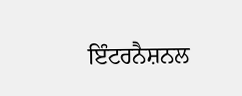ਇੰਟਰਨੈਸ਼ਨਲ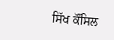ਸਿੱਖ ਕੌਂਸਿਲ